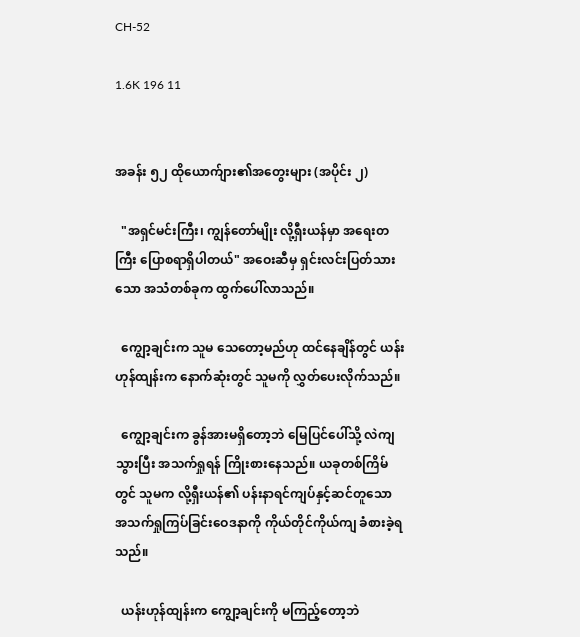CH-52

1.6K 196 11


အခန်း ၅၂ ထိုယောက်ျား၏အတွေးများ (အပိုင်း ၂)

  "အရှင်မင်းကြီး၊ ကျွန်တော်မျိုး လို့ရှီးယန်မှာ အရေးတကြီး ပြောစရာရှိပါတယ်" အဝေးဆီမှ ရှင်းလင်းပြတ်သားသော အသံတစ်ခုက ထွက်ပေါ်လာသည်။

  ကျွော့ချင်းက သူမ သေတော့မည်ဟု ထင်နေချိန်တွင် ယန်းဟုန်ထျန်းက နောက်ဆုံးတွင် သူမကို လွှတ်ပေးလိုက်သည်။

  ကျွော့ချင်းက ခွန်အားမရှိတော့ဘဲ မြေပြင်ပေါ်သို့ လဲကျသွားပြီး အသက်ရှုရန် ကြိုးစားနေသည်။ ယခုတစ်ကြိမ်တွင် သူမက လို့ရှီးယန်၏ ပန်းနာရင်ကျပ်နှင့်ဆင်တူသော အသက်ရှုကြပ်ခြင်းဝေဒနာကို ကိုယ်တိုင်ကိုယ်ကျ ခံစားခဲ့ရသည်။

  ယန်းဟုန်ထျန်းက ကျွော့ချင်းကို မကြည့်တော့ဘဲ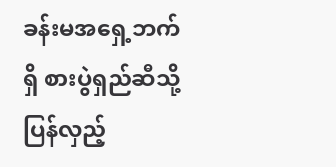ခန်းမအရှေ့ဘက်ရှိ စားပွဲရှည်ဆီသို့ ပြန်လှည့်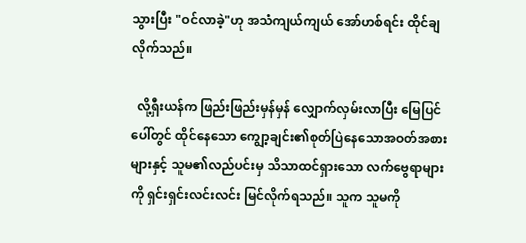သွားပြီး "ဝင်လာခဲ့"ဟု အသံကျယ်ကျယ် အော်ဟစ်ရင်း ထိုင်ချလိုက်သည်။

  လို့ရှီးယန်က ဖြည်းဖြည်းမှန်မှန် လျှောက်လှမ်းလာပြီး မြေပြင်ပေါ်တွင် ထိုင်နေသော ကျွော့ချင်း၏စုတ်ပြဲနေသောအဝတ်အစားများနှင့် သူမ၏လည်ပင်းမှ သိသာထင်ရှားသော လက်ဗွေရာများကို ရှင်းရှင်းလင်းလင်း မြင်လိုက်ရသည်။ သူက သူမကို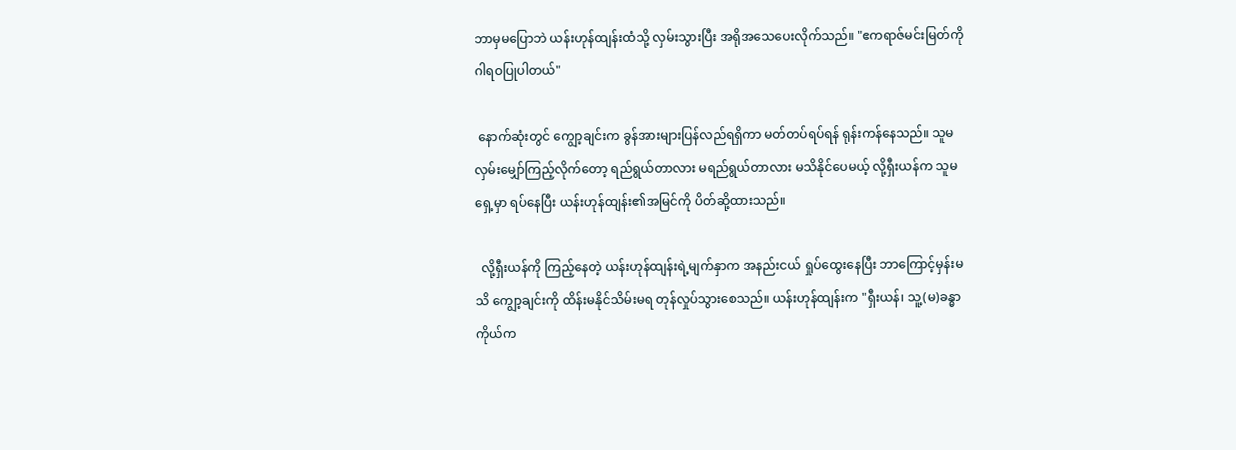ဘာမှမပြောဘဲ ယန်းဟုန်ထျန်းထံသို့ လှမ်းသွားပြီး အရိုအသေပေးလိုက်သည်။ "ဧကရာဇ်မင်းမြတ်ကို ဂါရဝပြုပါတယ်"

 နောက်ဆုံးတွင် ကျွော့ချင်းက ခွန်အားများပြန်လည်ရရှိကာ မတ်တပ်ရပ်ရန် ရုန်းကန်နေသည်။ သူမ လှမ်းမျှော်ကြည့်လိုက်တော့ ရည်ရွယ်တာလား မရည်ရွယ်တာလား မသိနိုင်ပေမယ့် လို့ရှီးယန်က သူမရှေ့မှာ ရပ်နေပြီး ယန်းဟုန်ထျန်း၏အမြင်ကို ပိတ်ဆို့ထားသည်။

  လို့ရှီးယန်ကို ကြည့်နေတဲ့ ယန်းဟုန်ထျန်းရဲ့မျက်နှာက အနည်းငယ် ရှုပ်ထွေးနေပြီး ဘာကြောင့်မှန်းမသိ ကျွော့ချင်းကို ထိန်းမနိုင်သိမ်းမရ တုန်လှုပ်သွားစေသည်။ ယန်းဟုန်ထျန်းက "ရှီးယန်၊ သူ့(မ)ခန္ဓာကိုယ်က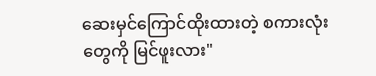ဆေးမှင်ကြောင်ထိုးထားတဲ့ စကားလုံးတွေကို မြင်ဖူးလား"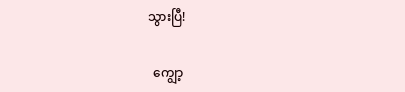သွားပြီ!

  ကျွော့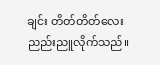ချင်း တိတ်တိတ်လေး ညည်းညူလိုက်သည်။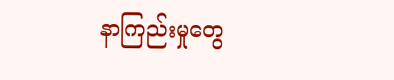နာကြည်းမှုတွေ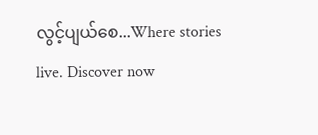လွင့်ပျယ်စေ...Where stories live. Discover now